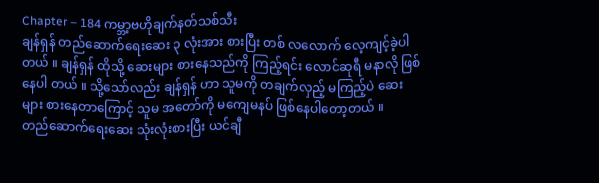Chapter – 184 ကမ္ဘာ့ဗဟိုချက်နတ်သစ်သီး
ချန်ရှန် တည်ဆောက်ရေးဆေး ၃ လုံးအား စားပြီး တစ် လလောက် လေ့ကျင့်ခဲ့ပါတယ် ။ ချန်ရှန် ထိုသို့ ဆေးများ စားနေသည်ကို ကြည့်ရင်း လောင်ဆုရီ မနာလို ဖြစ်နေပါ တယ် ။ သို့သော်လည်း ချန်ရှန် ဟာ သူမကို တချက်လှည့် မကြည့်ပဲ ဆေးများ စားနေတာကြောင့် သူမ အတော်ကို မကျေမနပ် ဖြစ်နေပါတော့တယ် ။
တည်ဆောက်ရေးဆေး သုံးလုံးစားပြီး ယင်ချီ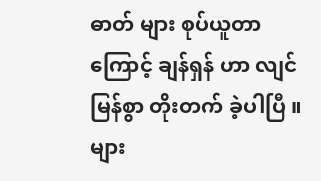ဓာတ် များ စုပ်ယူတာကြောင့် ချန်ရှန် ဟာ လျင်မြန်စွာ တိုးတက် ခဲ့ပါပြီ ။ များ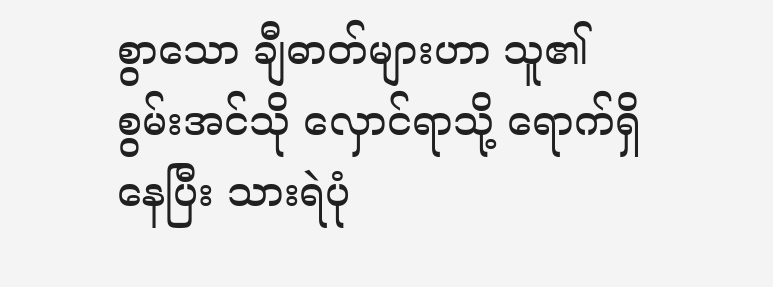စွာသော ချီဓာတ်များဟာ သူ၏ စွမ်းအင်သို လှောင်ရာသို့ ရောက်ရှိနေပြီး သားရဲပုံ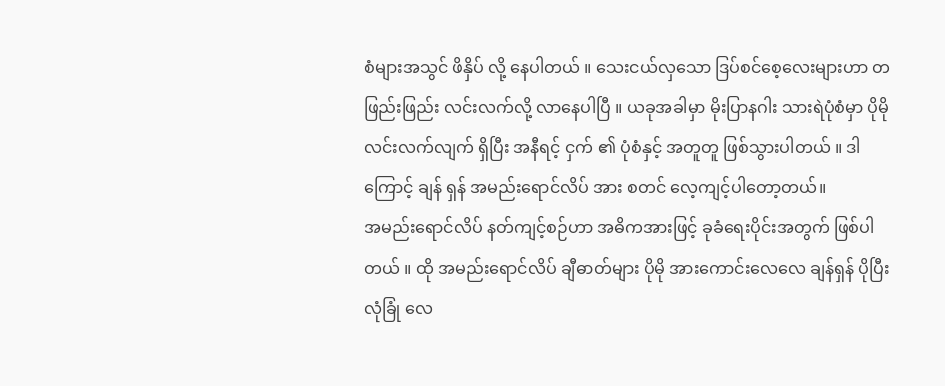စံများအသွင် ဖိနှိပ် လို့ နေပါတယ် ။ သေးငယ်လှသော ဒြပ်စင်စေ့လေးများဟာ တဖြည်းဖြည်း လင်းလက်လို့ လာနေပါပြီ ။ ယခုအခါမှာ မိုးပြာနဂါး သားရဲပုံစံမှာ ပိုမို လင်းလက်လျက် ရှိပြီး အနီရင့် ငှက် ၏ ပုံစံနှင့် အတူတူ ဖြစ်သွားပါတယ် ။ ဒါကြောင့် ချန် ရှန် အမည်းရောင်လိပ် အား စတင် လေ့ကျင့်ပါတော့တယ်။
အမည်းရောင်လိပ် နတ်ကျင့်စဉ်ဟာ အဓိကအားဖြင့် ခုခံရေးပိုင်းအတွက် ဖြစ်ပါတယ် ။ ထို အမည်းရောင်လိပ် ချီဓာတ်များ ပိုမို အားကောင်းလေလေ ချန်ရှန် ပိုပြီးလုံခြုံ လေ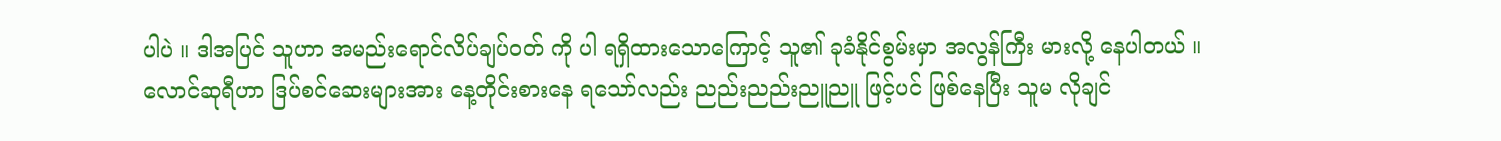ပါပဲ ။ ဒါအပြင် သူဟာ အမည်းရောင်လိပ်ချပ်ဝတ် ကို ပါ ရရှိထားသောကြောင့် သူ၏ ခုခံနိုင်စွမ်းမှာ အလွန်ကြီး မားလို့ နေပါတယ် ။
လောင်ဆုရီဟာ ဒြပ်စင်ဆေးများအား နေ့တိုင်းစားနေ ရသော်လည်း ညည်းညည်းညူညူ ဖြင့်ပင် ဖြစ်နေပြီး သူမ လိုချင်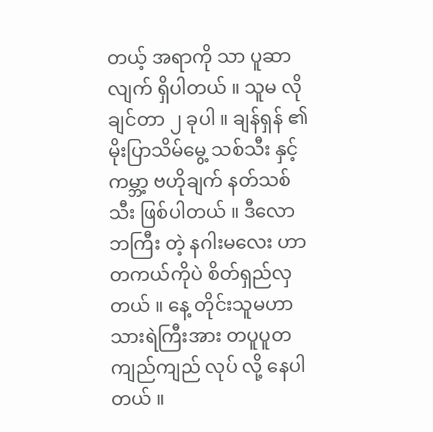တယ့် အရာကို သာ ပူဆာလျက် ရှိပါတယ် ။ သူမ လိုချင်တာ ၂ ခုပါ ။ ချန်ရှန် ၏ မိုးပြာသိမ်မွေ့ သစ်သီး နှင့် ကမ္ဘာ့ ဗဟိုချက် နတ်သစ်သီး ဖြစ်ပါတယ် ။ ဒီလောဘကြီး တဲ့ နဂါးမလေး ဟာ တကယ်ကိုပဲ စိတ်ရှည်လှတယ် ။ နေ့ တိုင်းသူမဟာ သားရဲကြီးအား တပူပူတကျည်ကျည် လုပ် လို့ နေပါတယ် ။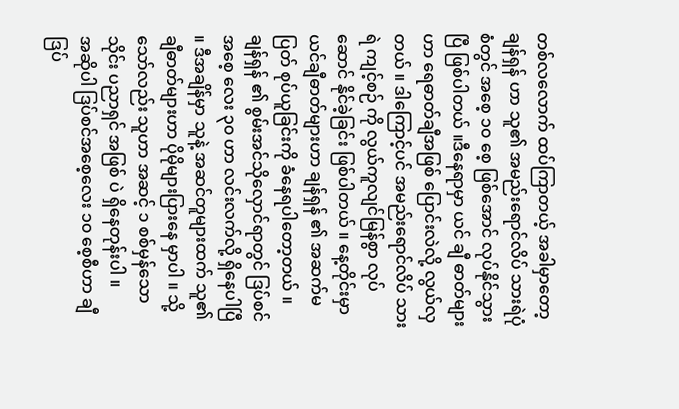တစ်လလောက် ထပ်ကြာတယ့် အခါမှာတော့ ချန်ရှန် ဟာ သူ၏ အမည်းရောင်လိပ် သားရဲပုံစံတွင် အစေ့ ၁၀ စေ့ ဖြစ်အောင် လုပ်နိုင်သွားပြီ ဖြစ်ပါတယ် ။ဒီနေရာမှာ ယင် ချီ ဓာတ်များဟာ ရေဓာတ်ချီအဖြစ် ပြောင်းလဲလို့ လွယ်လှ တယ် ။ ဒါကြောင့်ပင် အမည်းရောင်လိပ် သားရဲ ကျင့်စဉ် ကို လွယ်ကူလျင်မြန်စွာ လုပ်ဆောင် နိုင်ခဲ့ခြင်း ဖြစ်ပါတယ် ။ နေ့တိုင်းမှာ ယင်ချီဓာတ်များဟာ ချန်ရှန် ၏ အဆက်မပြတ် စုပ်ယူခြင်းကို ခံနေရပါတော့တယ် ။
ချန်ရှန် ၏ စွမ်းအင်သိုလှောင်ရာတွင် ဒြပ်စင် အစေ့ လေး ၃၀ ဟာ လင်းလက်လို့ ရှိနေပါပြီ ။ ဒီအချိန်မှာ သူနဲ့ အဆင်တူများထက် သူ၏ ချီဓာတ်များဟာ ပိုမိုများပြားနေ မှာပါ ။ သို့သော်လည်း သူဟာ အဆင့် ၁ စစ်မှန်သော သိုင်း ပညာရှင် အဖြစ် ပဲ ရှိနေတုန်းပါ ။
အဆိုပါ ဒြပ်စင်အစေ့လေး ၁၀ စေ့စီဟာ ချီဒြပ်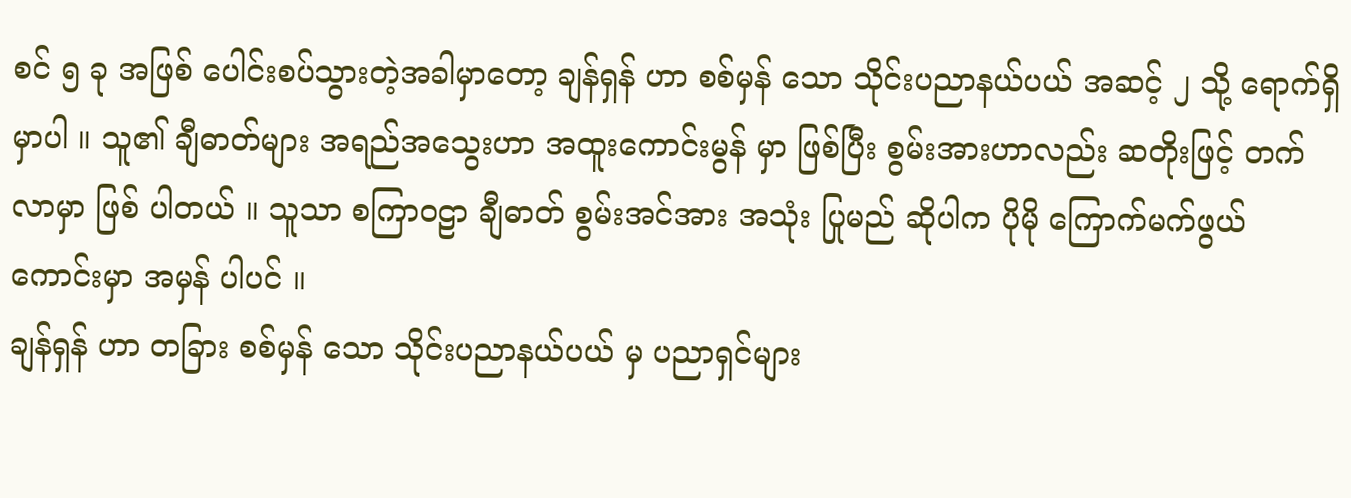စင် ၅ ခု အဖြစ် ပေါင်းစပ်သွားတဲ့အခါမှာတော့ ချန်ရှန် ဟာ စစ်မှန် သော သိုင်းပညာနယ်ပယ် အဆင့် ၂ သို့ ရောက်ရှိမှာပါ ။ သူ၏ ချီဓာတ်များ အရည်အသွေးဟာ အထူးကောင်းမွန် မှာ ဖြစ်ပြီး စွမ်းအားဟာလည်း ဆတိုးဖြင့် တက်လာမှာ ဖြစ် ပါတယ် ။ သူသာ စကြာဝဠာ ချီဓာတ် စွမ်းအင်အား အသုံး ပြုမည် ဆိုပါက ပိုမို ကြောက်မက်ဖွယ် ကောင်းမှာ အမှန် ပါပင် ။
ချန်ရှန် ဟာ တခြား စစ်မှန် သော သိုင်းပညာနယ်ပယ် မှ ပညာရှင်များ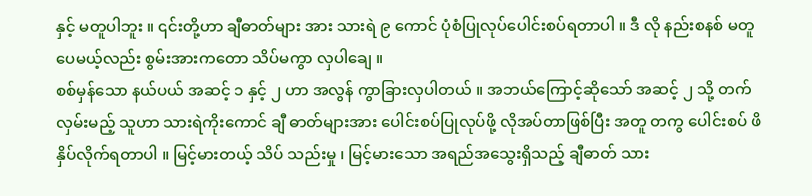နှင့် မတူပါဘူး ။ ၎င်းတို့ဟာ ချီဓာတ်များ အား သားရဲ ၉ ကောင် ပုံစံပြုလုပ်ပေါင်းစပ်ရတာပါ ။ ဒီ လို နည်းစနစ် မတူပေမယ့်လည်း စွမ်းအားကတော သိပ်မကွာ လှပါချေ ။
စစ်မှန်သော နယ်ပယ် အဆင့် ၁ နှင့် ၂ ဟာ အလွန် ကွာခြားလှပါတယ် ။ အဘယ်ကြောင့်ဆိုသော် အဆင့် ၂ သို့ တက်လှမ်းမည့် သူဟာ သားရဲကိုးကောင် ချီ ဓာတ်များအား ပေါင်းစပ်ပြုလုပ်ဖို့ လိုအပ်တာဖြစ်ပြီး အတူ တကွ ပေါင်းစပ် ဖိနှိပ်လိုက်ရတာပါ ။ မြင့်မားတယ့် သိပ် သည်းမှု ၊ မြင့်မားသော အရည်အသွေးရှိသည့် ချီဓာတ် သား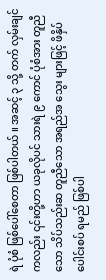ရဲ ပုံစံ ဖြစ်ပေါ်စေတာ ဖြစ်ပါတယ် ။ အဆင့် ၃ သို့ တက် လှမ်းချင်ကလည်း ၎င်းတို့ဟာ ယခုလိုပင် သားရဲ ၉ ကောင် ပုံစံအား တူညီသော သိပ်သည်းဆ တူညီသော အရည်အ သွေး များဖြင့် ဖိနှိပ် ပေါင်းစပ် ရမည် ဖြစ်ပါ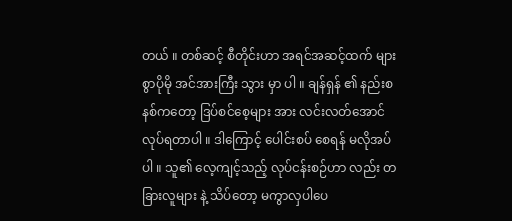တယ် ။ တစ်ဆင့် စီတိုင်းဟာ အရင်အဆင့်ထက် များစွာပိုမို အင်အားကြီး သွား မှာ ပါ ။ ချန်ရှန် ၏ နည်းစနစ်ကတော့ ဒြပ်စင်စေ့များ အား လင်းလတ်အောင် လုပ်ရတာပါ ။ ဒါကြောင့် ပေါင်းစပ် စေရန် မလိုအပ်ပါ ။ သူ၏ လေ့ကျင့်သည့် လုပ်ငန်းစဉ်ဟာ လည်း တခြားလူများ နဲ့ သိပ်တော့ မကွာလှပါပေ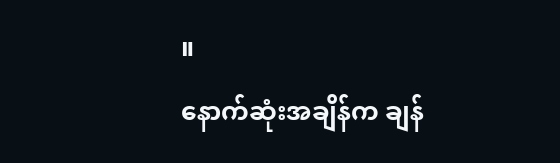။
နောက်ဆုံးအချိန်က ချန်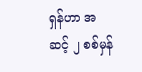ရှန်ဟာ အဆင့် ၂ စစ်မှန်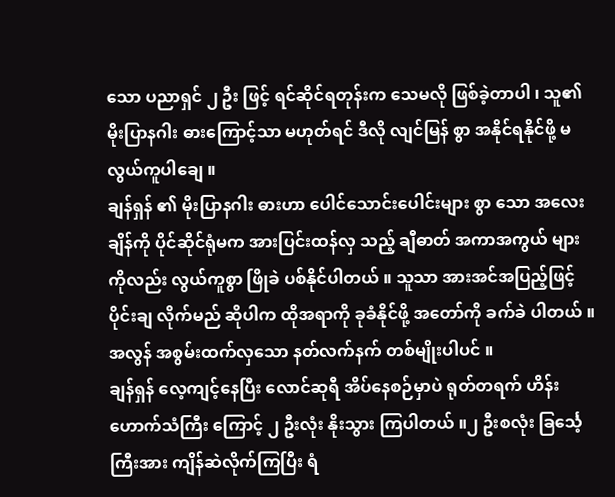သော ပညာရှင် ၂ ဦး ဖြင့် ရင်ဆိုင်ရတုန်းက သေမလို ဖြစ်ခဲ့တာပါ ၊ သူ၏ မိုးပြာနဂါး ဓားကြောင့်သာ မဟုတ်ရင် ဒီလို လျင်မြန် စွာ အနိုင်ရနိုင်ဖို့ မလွယ်ကူပါချေ ။
ချန်ရှန် ၏ မိုးပြာနဂါး ဓားဟာ ပေါင်သောင်းပေါင်းများ စွာ သော အလေးချိန်ကို ပိုင်ဆိုင်ရုံမက အားပြင်းထန်လှ သည့် ချီဓာတ် အကာအကွယ် များကိုလည်း လွယ်ကူစွာ ဖြိုခဲ ပစ်နိုင်ပါတယ် ။ သူသာ အားအင်အပြည့်ဖြင့် ပိုင်းချ လိုက်မည် ဆိုပါက ထိုအရာကို ခုခံနိုင်ဖို့ အတော်ကို ခက်ခဲ ပါတယ် ။ အလွန် အစွမ်းထက်လှသော နတ်လက်နက် တစ်မျိုးပါပင် ။
ချန်ရှန် လေ့ကျင့်နေပြီး လောင်ဆုရီ အိပ်နေစဉ်မှာပဲ ရုတ်တရက် ဟိန်းဟောက်သံကြီး ကြောင့် ၂ ဦးလုံး နိုးသွား ကြပါတယ် ။၂ ဦးစလုံး ခြင်္သေ့ကြီးအား ကျိန်ဆဲလိုက်ကြပြီး ရံ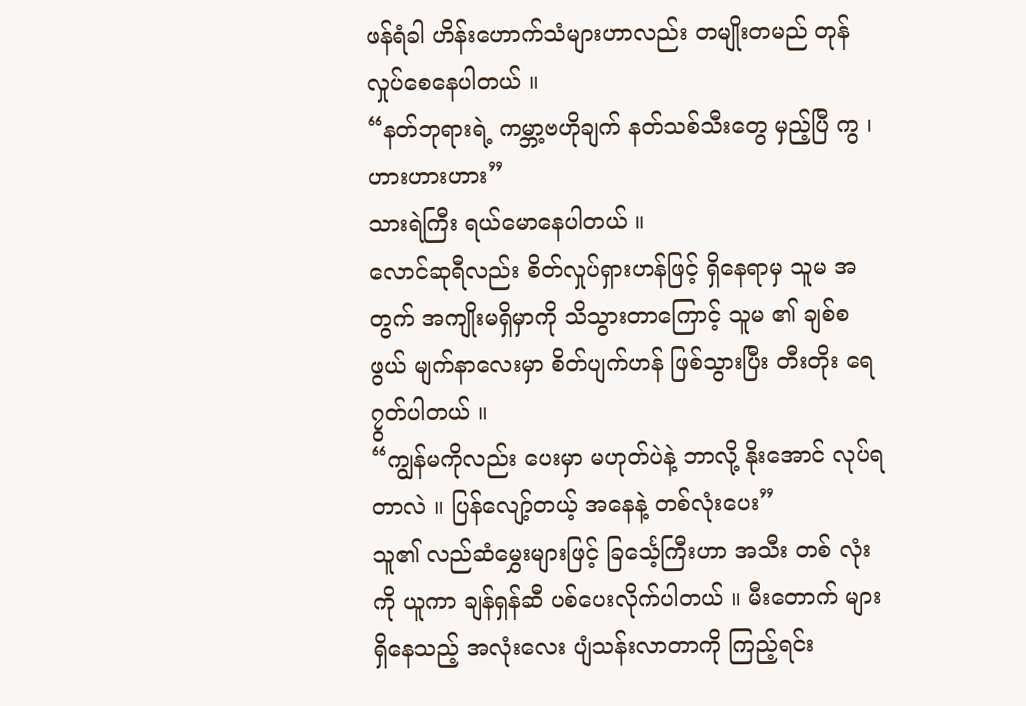ဖန်ရံခါ ဟိန်းဟောက်သံများဟာလည်း တမျိုးတမည် တုန်လှုပ်စေနေပါတယ် ။
“နတ်ဘုရားရဲ့ ကမ္ဘာ့ဗဟိုချက် နတ်သစ်သီးတွေ မှည့်ပြီ ကွ ၊ ဟားဟားဟား”
သားရဲကြီး ရယ်မောနေပါတယ် ။
လောင်ဆုရီလည်း စိတ်လှုပ်ရှားဟန်ဖြင့် ရှိနေရာမှ သူမ အတွက် အကျိုးမရှိမှာကို သိသွားတာကြောင့် သူမ ၏ ချစ်စဖွယ် မျက်နာလေးမှာ စိတ်ပျက်ဟန် ဖြစ်သွားပြီး တီးတိုး ရေ၇ွတ်ပါတယ် ။
“ကျွန်မကိုလည်း ပေးမှာ မဟုတ်ပဲနဲ့ ဘာလို့ နိုးအောင် လုပ်ရတာလဲ ။ ပြန်လျော့်တယ့် အနေနဲ့ တစ်လုံးပေး”
သူ၏ လည်ဆံမွှေးများဖြင့် ခြင်္သေ့ကြီးဟာ အသီး တစ် လုံးကို ယူကာ ချန်ရှန်ဆီ ပစ်ပေးလိုက်ပါတယ် ။ မီးတောက် များ ရှိနေသည့် အလုံးလေး ပျံသန်းလာတာကို ကြည့်ရင်း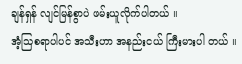ချန်ရှန် လျင်မြန်စွာပဲ ဖမ်းယူလိုက်ပါတယ် ။
အံ့သြစရာပါပင် အသီးဟာ အနည်းငယ် ကြီးမားပါ တယ် ။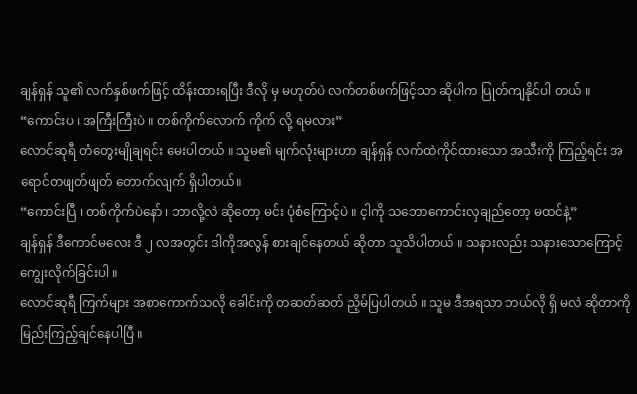ချန်ရှန် သူ၏ လက်နှစ်ဖက်ဖြင့် ထိန်းထားရပြီး ဒီလို မှ မဟုတ်ပဲ လက်တစ်ဖက်ဖြင့်သာ ဆိုပါက ပြုတ်ကျနိုင်ပါ တယ် ။
“ကောင်းပ ၊ အကြီးကြီးပဲ ။ တစ်ကိုက်လောက် ကိုက် လို့ ရမလား”
လောင်ဆုရီ တံတွေးမျိုချရင်း မေးပါတယ် ။ သူမ၏ မျက်လုံးများဟာ ချန်ရှန် လက်ထဲကိုင်ထားသော အသီးကို ကြည့်ရင်း အရောင်တဖျတ်ဖျတ် တောက်လျက် ရှိပါတယ်။
“ကောင်းပြီ ၊ တစ်ကိုက်ပဲနော် ၊ ဘာလို့လဲ ဆိုတော့ မင်း ပုံစံကြောင့်ပဲ ။ င့ါကို သဘောကောင်းလှချည်တော့ မထင်နဲ့”
ချန်ရှန် ဒီကောင်မလေး ဒီ ၂ လအတွင်း ဒါကိုအလွန် စားချင်နေတယ် ဆိုတာ သူသိပါတယ် ။ သနားလည်း သနားသောကြောင့် ကျွေးလိုက်ခြင်းပါ ။
လောင်ဆုရီ ကြက်များ အစာကောက်သလို ခေါင်းကို တဆတ်ဆတ် ညိ့မ်ပြပါတယ် ။ သူမ ဒီအရသာ ဘယ်လို ရှိ မလဲ ဆိုတာကို မြည်းကြည့်ချင်နေပါပြီ ။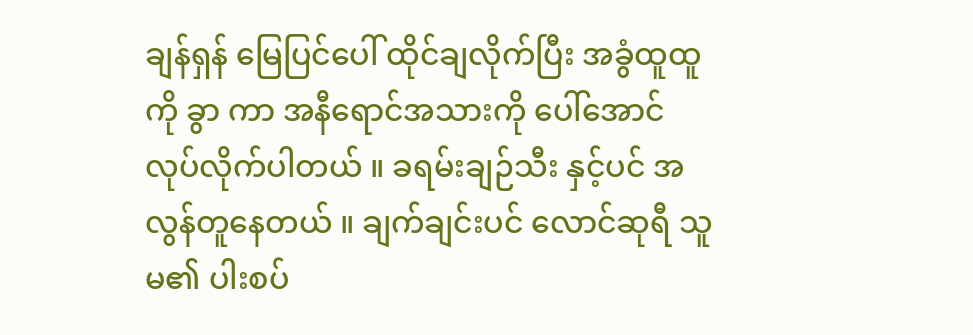ချန်ရှန် မြေပြင်ပေါ် ထိုင်ချလိုက်ပြီး အခွံထူထူကို ခွာ ကာ အနီရောင်အသားကို ပေါ်အောင် လုပ်လိုက်ပါတယ် ။ ခရမ်းချဉ်သီး နှင့်ပင် အလွန်တူနေတယ် ။ ချက်ချင်းပင် လောင်ဆုရီ သူမ၏ ပါးစပ်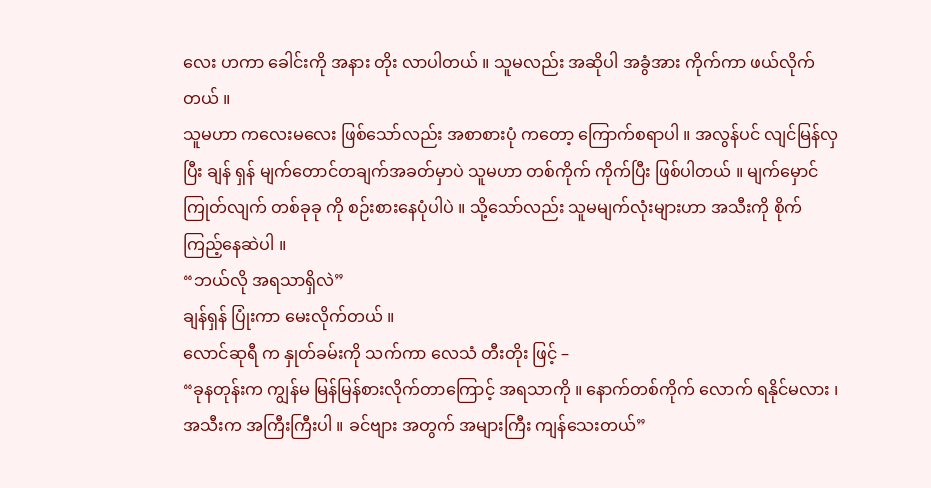လေး ဟကာ ခေါင်းကို အနား တိုး လာပါတယ် ။ သူမလည်း အဆိုပါ အခွံအား ကိုက်ကာ ဖယ်လိုက်တယ် ။
သူမဟာ ကလေးမလေး ဖြစ်သော်လည်း အစာစားပုံ ကတော့ ကြောက်စရာပါ ။ အလွန်ပင် လျင်မြန်လှပြီး ချန် ရှန် မျက်တောင်တချက်အခတ်မှာပဲ သူမဟာ တစ်ကိုက် ကိုက်ပြီး ဖြစ်ပါတယ် ။ မျက်မှောင်ကြုတ်လျက် တစ်ခုခု ကို စဉ်းစားနေပုံပါပဲ ။ သို့သော်လည်း သူမမျက်လုံးများဟာ အသီးကို စိုက်ကြည့်နေဆဲပါ ။
“ဘယ်လို အရသာရှိလဲ”
ချန်ရှန် ပြုံးကာ မေးလိုက်တယ် ။
လောင်ဆုရီ က နှုတ်ခမ်းကို သက်ကာ လေသံ တီးတိုး ဖြင့် –
“ခုနတုန်းက ကျွန်မ မြန်မြန်စားလိုက်တာကြောင့် အရသာကို ။ နောက်တစ်ကိုက် လောက် ရနိုင်မလား ၊ အသီးက အကြီးကြီးပါ ။ ခင်ဗျား အတွက် အများကြီး ကျန်သေးတယ်”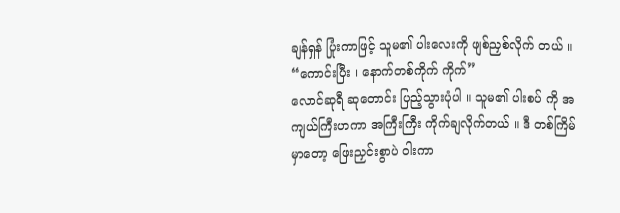ချန်ရှန် ပြုံးကာဖြင့် သူမ၏ ပါးလေးကို ဖျစ်ညှစ်လိုက် တယ် ။
“ကောင်းပြီး ၊ နောက်တစ်ကိုက် ကိုက်”
လောင်ဆုရီ ဆုတောင်း ပြည့်သွားပုံပါ ။ သူမ၏ ပါးစပ် ကို အကျယ်ကြီးဟကာ အကြီးကြီး ကိုက်ချလိုက်တယ် ။ ဒီ တစ်ကြိမ်မှာတော့ ဖြေးညှင်းစွာပဲ ဝါးကာ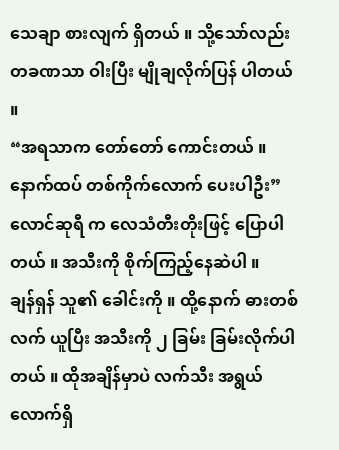သေချာ စားလျက် ရှိတယ် ။ သို့သော်လည်း တခဏသာ ဝါးပြီး မျိုချလိုက်ပြန် ပါတယ် ။
“အရသာက တော်တော် ကောင်းတယ် ။ နောက်ထပ် တစ်ကိုက်လောက် ပေးပါဦး”
လောင်ဆုရီ က လေသံတီးတိုးဖြင့် ပြောပါတယ် ။ အသီးကို စိုက်ကြည့်နေဆဲပါ ။
ချန်ရှန် သူ၏ ခေါင်းကို ။ ထို့နောက် ဓားတစ်လက် ယူပြီး အသီးကို ၂ ခြမ်း ခြမ်းလိုက်ပါတယ် ။ ထိုအချိန်မှာပဲ လက်သီး အရွယ်လောက်ရှိ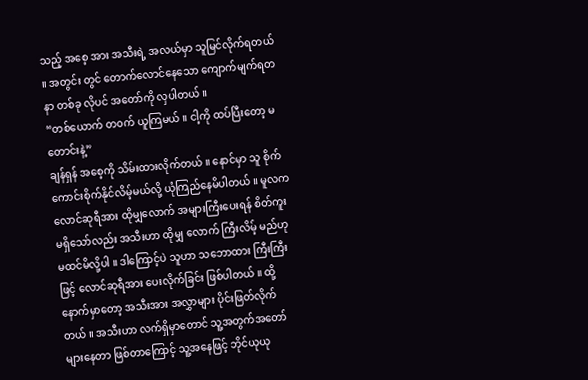သည့် အစေ့ အား အသီးရဲ့ အလယ်မှာ သူမြင်လိုက်ရတယ် ။ အတွင်း တွင် တောက်လောင်နေသော ကျောက်မျက်ရတနာ တစ်ခု လိုပင် အတော်ကို လှပါတယ် ။
“တစ်ယောက် တ၀က် ယူကြမယ် ။ ငါ့ကို ထပ်ပြီးတော့ မတောင်းနဲ့”
ချန်ရှန် အစေ့ကို သိမ်းထားလိုက်တယ် ။ နောင်မှာ သူ စိုက်ကောင်းစိုက်နိုင်လိမ့်မယ်လို့ ယုံကြည်နေမိပါတယ် ။ မူလက လောင်ဆုရီအား ထိုမျှလောက် အများကြီးပေးရန် စိတ်ကူး မရှိသော်လည်း အသီးဟာ ထိုမျှ လောက် ကြီးလိမ့် မည်ဟု မထင်မိလို့ပါ ။ ဒါကြောင့်ပဲ သူဟာ သဘောထား ကြီးကြီးဖြင့် လောင်ဆုရီအား ပေးလိုက်ခြင်း ဖြစ်ပါတယ် ။ ထို့နောက်မှာတော့ အသီးအား အလွှာများ ပိုင်းဖြတ်လိုက် တယ် ။ အသီးဟာ လက်ရှိမှာတောင် သူ့အတွက်အတော် များနေတာ ဖြစ်တာကြောင့် သူ့အနေဖြင့် ဘိုင်ယုယု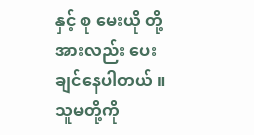နှင့် စု မေးယို တို့အားလည်း ပေးချင်နေပါတယ် ။ သူမတို့ကို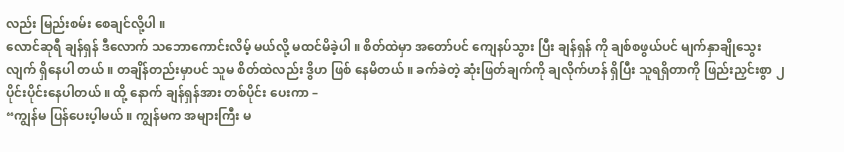လည်း မြည်းစမ်း စေချင်လို့ပါ ။
လောင်ဆုရီ ချန်ရှန် ဒီလောက် သဘောကောင်းလိမ့် မယ်လို့ မထင်မိခဲ့ပါ ။ စိတ်ထဲမှာ အတော်ပင် ကျေနပ်သွား ပြီး ချန်ရှန် ကို ချစ်စဖွယ်ပင် မျက်နှာချိုသွေးလျက် ရှိနေပါ တယ် ။ တချိန်တည်းမှာပင် သူမ စိတ်ထဲလည်း ဒွိဟ ဖြစ် နေမိတယ် ။ ခက်ခဲတဲ့ ဆုံးဖြတ်ချက်ကို ချလိုက်ဟန် ရှိပြီး သူရရှိတာကို ဖြည်းညှင်းစွာ ၂ ပိုင်းပိုင်းနေပါတယ် ။ ထို့ နောက် ချန်ရှန်အား တစ်ပိုင်း ပေးကာ –
“ကျွန်မ ပြန်ပေးပ့ါမယ် ။ ကျွန်မက အများကြီး မ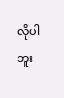လိုပါ ဘူး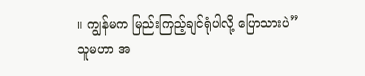။ ကျွန်မက မြည်းကြည့်ချင်ရုံပါလို့ ပြောသားပဲ”
သူမဟာ အ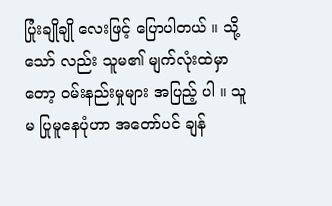ပြုံးချိုချို လေးဖြင့် ပြောပါတယ် ။ သို့သော် လည်း သူမ၏ မျက်လုံးထဲမှာတော့ ၀မ်းနည်းမှုများ အပြည့် ပါ ။ သူမ ပြုမူနေပုံဟာ အတော်ပင် ချန်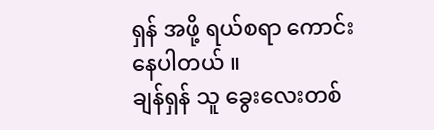ရှန် အဖို့ ရယ်စရာ ကောင်းနေပါတယ် ။
ချန်ရှန် သူ ခွေးလေးတစ်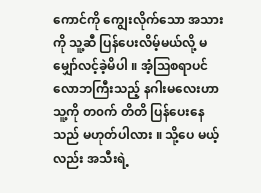ကောင်ကို ကျွေးလိုက်သော အသားကို သူ့ဆီ ပြန်ပေးလိမ့်မယ်လို့ မမျှော်လင့်ခဲ့မိပါ ။ အံ့သြစရာပင် လောဘကြီးသည့် နဂါးမလေးဟာ သူ့ကို တ၀က် တိတိ ပြန်ပေးနေသည် မဟုတ်ပါလား ။ သို့ပေ မယ့် လည်း အသီးရဲ့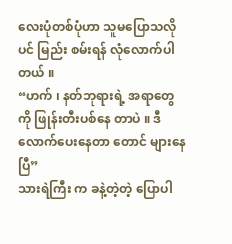လေးပုံတစ်ပုံဟာ သူမပြောသလိုပင် မြည်း စမ်းရန် လုံလောက်ပါတယ် ။
“ဟက် ၊ နတ်ဘုရားရဲ့ အရာတွေကို ဖြုန်းတီးပစ်နေ တာပဲ ။ ဒီလောက်ပေးနေတာ တောင် များနေပြီ”
သားရဲကြီး က ခနဲ့တဲ့တဲ့ ပြောပါ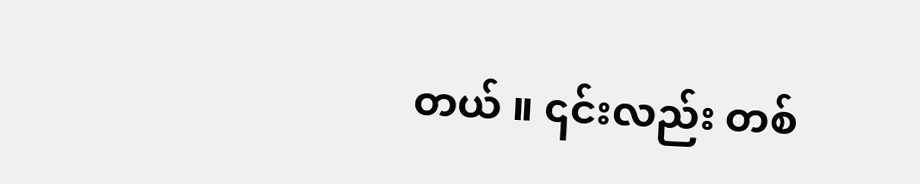တယ် ။ ၎င်းလည်း တစ်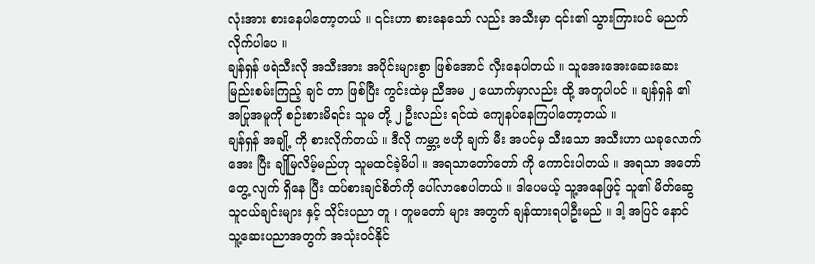လုံးအား စားနေပါတော့တယ် ။ ၎င်းဟာ စားနေသော် လည်း အသီးမှာ ၎င်း၏ သွားကြားပင် မညက်လိုက်ပါပေ ။
ချန်ရှန် ဖရဲသီးလို အသီးအား အပိုင်းများစွာ ဖြစ်အောင် လှီးနေပါတယ် ။ သူအေးအေးဆေးဆေး မြည်းစမ်းကြည့် ချင် တာ ဖြစ်ပြီး ကွင်းထဲမှ ညီအမ ၂ ယောက်မှာလည်း ထို့ အတူပါပင် ။ ချန်ရှန် ၏ အပြုအမူကို စဉ်းစားမိရင်း သူမ တို့ ၂ ဦးလည်း ရင်ထဲ ကျေနပ်နေကြပါတော့တယ် ။
ချန်ရှန် အချို့ ကို စားလိုက်တယ် ။ ဒီလို ကမ္ဘာ့ ဗဟို ချက် မီး အပင်မှ သီးသော အသီးဟာ ယခုလောက် အေး ပြီး ချိုမြလိမ့်မည်ဟု သူမထင်ခဲ့မိပါ ။ အရသာတော်တော် ကို ကောင်းပါတယ် ။ အရသာ အတော် တွေ့ လျက် ရှိနေ ပြီး ထပ်စားချင်စိတ်ကို ပေါ်လာစေပါတယ် ။ ဒါပေမယ့် သူ့အနေဖြင့် သူ၏ မိတ်ဆွေသူငယ်ချင်းများ နှင့် သိုင်းပညာ တူ ၊ တူမတော် များ အတွက် ချန်ထားရပါဦးမည် ။ ဒါ့ အပြင် နောင် သူ့ဆေးပညာအတွက် အသုံးဝင်နိုင်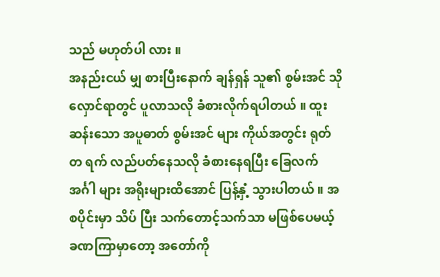သည် မဟုတ်ပါ လား ။
အနည်းငယ် မျှ စားပြီးနောက် ချန်ရှန် သူ၏ စွမ်းအင် သိုလှောင်ရာတွင် ပူလာသလို ခံစားလိုက်ရပါတယ် ။ ထူး ဆန်းသော အပူဓာတ် စွမ်းအင် များ ကိုယ်အတွင်း ရုတ် တ ရက် လည်ပတ်နေသလို ခံစားနေရပြီး ခြေလက် အင်္ဂါ များ အရိုးများထိအောင် ပြန့်နှံ့ သွားပါတယ် ။ အစပိုင်းမှာ သိပ် ပြီး သက်တောင့်သက်သာ မဖြစ်ပေမယ့် ခဏကြာမှာတော့ အတော်ကို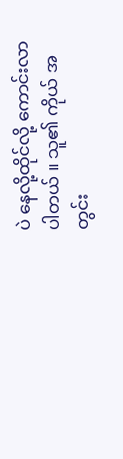ပဲ နေလို့ထိုင်လို့ ကောင်းလာပါတယ် ။ သူ၏ ကိုယ် အတွင်း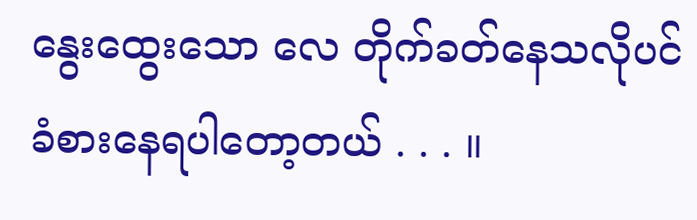နွေးထွေးသော လေ တိုက်ခတ်နေသလိုပင် ခံစားနေရပါတော့တယ် . . . ။